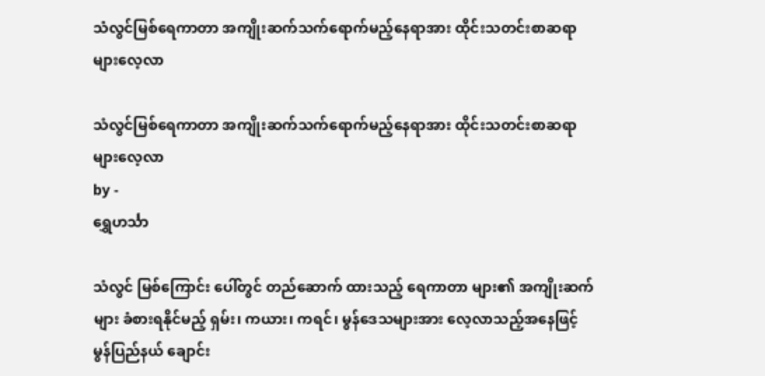သံလွင်မြစ်ရေကာတာ အကျိုးဆက်သက်ရောက်မည့်နေရာအား ထိုင်းသတင်းစာဆရာများလေ့လာ

သံလွင်မြစ်ရေကာတာ အကျိုးဆက်သက်ရောက်မည့်နေရာအား ထိုင်းသတင်းစာဆရာများလေ့လာ
by -
ရွှေဟင်္သာ

သံလွင် မြစ်ကြောင်း ပေါ်တွင် တည်ဆောက် ထားသည့် ရေကာတာ များ၏ အကျိုးဆက်များ ခံစားရနိုင်မည့် ရှမ်း၊ ကယား၊ ကရင်၊ မွန်ဒေသများအား လေ့လာသည့်အနေဖြင့် မွန်ပြည်နယ် ချောင်း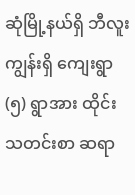ဆုံမြို့နယ်ရှိ ဘီလူးကျွန်းရှိ ကျေးရွာ (၅) ရွာအား ထိုင်းသတင်းစာ ဆရာ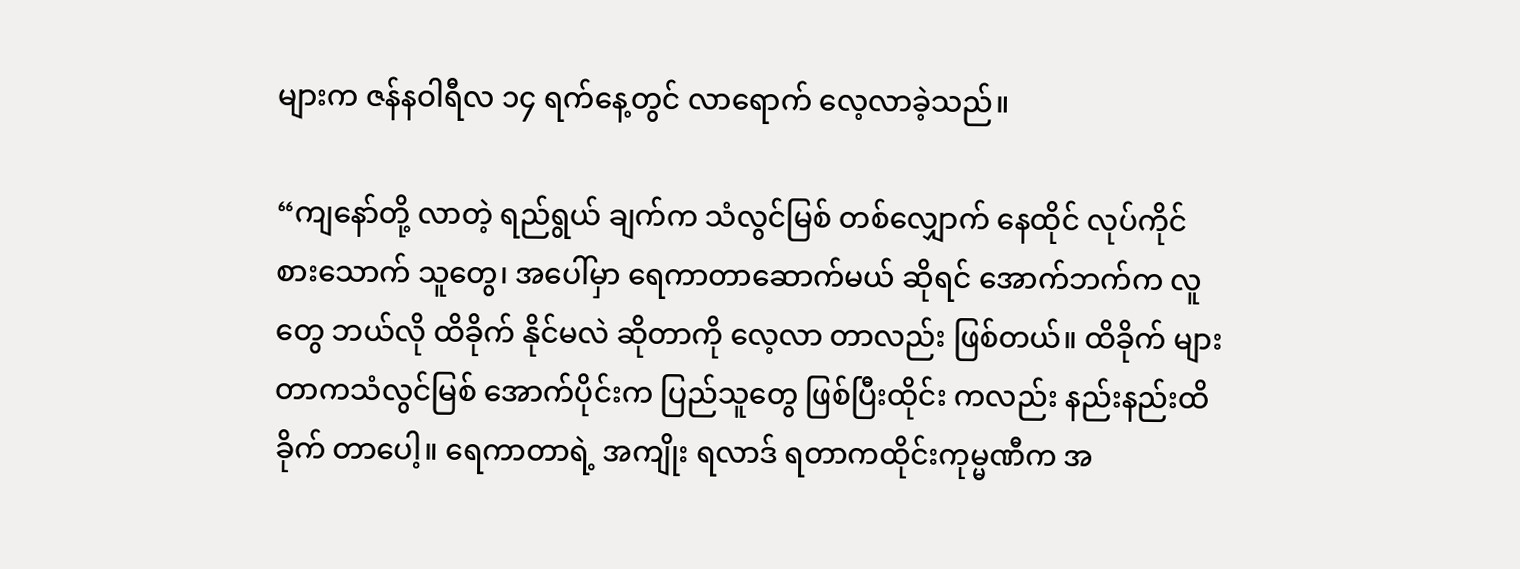များက ဇန်နဝါရီလ ၁၄ ရက်နေ့တွင် လာရောက် လေ့လာခဲ့သည်။

“ကျနော်တို့ လာတဲ့ ရည်ရွယ် ချက်က သံလွင်မြစ် တစ်လျှောက် နေထိုင် လုပ်ကိုင် စားသောက် သူတွေ၊ အပေါ်မှာ ရေကာတာဆောက်မယ် ဆိုရင် အောက်ဘက်က လူတွေ ဘယ်လို ထိခိုက် နိုင်မလဲ ဆိုတာကို လေ့လာ တာလည်း ဖြစ်တယ်။ ထိခိုက် များတာကသံလွင်မြစ် အောက်ပိုင်းက ပြည်သူတွေ ဖြစ်ပြီးထိုင်း ကလည်း နည်းနည်းထိခိုက် တာပေါ့။ ရေကာတာရဲ့ အကျိုး ရလာဒ် ရတာကထိုင်းကုမ္မဏီက အ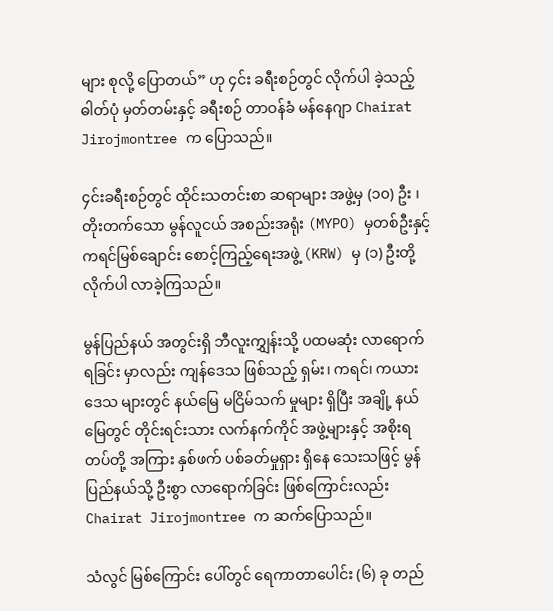များ စုလို့ ပြောတယ်” ဟု ၄င်း ခရီးစဉ်တွင် လိုက်ပါ ခဲ့သည့် ဓါတ်ပုံ မှတ်တမ်းနှင့် ခရီးစဉ် တာဝန်ခံ မန်နေဂျာ Chairat Jirojmontree က ပြောသည်။

၄င်းခရီးစဉ်တွင် ထိုင်းသတင်းစာ ဆရာများ အဖွဲ့မှ (၁၀) ဦး ၊ တိုးတက်သော မွန်လူငယ် အစည်းအရုံး (MYPO) မှတစ်ဦးနှင့် ကရင်မြစ်ချောင်း စောင့်ကြည့်ရေးအဖွဲ့ (KRW) မှ (၁) ဦးတို့ လိုက်ပါ လာခဲ့ကြသည်။

မွန်ပြည်နယ် အတွင်းရှိ ဘီလူးကျွှန်းသို့ ပထမဆုံး လာရောက် ရခြင်း မှာလည်း ကျန်ဒေသ ဖြစ်သည့် ရှမ်း၊ ကရင်၊ ကယား ဒေသ များတွင် နယ်မြေ မငြိမ်သက် မှုများ ရှိပြီး အချို့ နယ်မြေတွင် တိုင်းရင်းသား လက်နက်ကိုင် အဖွဲ့များနှင့် အစိုးရ တပ်တို့ အကြား နှစ်ဖက် ပစ်ခတ်မှုရှား ရှိနေ သေးသဖြင့် မွန်ပြည်နယ်သို့ ဦးစွာ လာရောက်ခြင်း ဖြစ်ကြောင်းလည်း Chairat Jirojmontree က ဆက်ပြောသည်။

သံလွင် မြစ်ကြောင်း ပေါ်တွင် ရေကာတာပေါင်း (၆) ခု တည်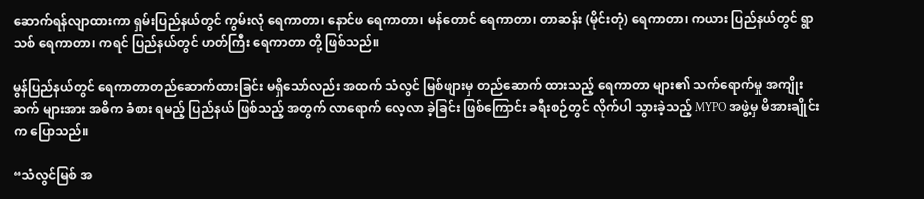ဆောက်ရန်လျာထားကာ ရှမ်းပြည်နယ်တွင် ကွမ်းလုံ ရေကာတာ၊ နောင်ဖ ရေကာတာ၊ မန်တောင် ရေကာတာ၊ တာဆန်း (မိုင်းတုံ) ရေကာတာ၊ ကယား ပြည်နယ်တွင် ရွာသစ် ရေကာတာ၊ ကရင် ပြည်နယ်တွင် ဟတ်ကြီး ရေကာတာ တို့ ဖြစ်သည်။

မွန်ပြည်နယ်တွင် ရေကာတာတည်ဆောက်ထားခြင်း မရှိသော်လည်း အထက် သံလွင် မြစ်ဖျားမှ တည်ဆောက် ထားသည့် ရေကာတာ များ၏ သက်ရောက်မှု အကျိုးဆက် များအား အဓိက ခံစား ရမည့် ပြည်နယ် ဖြစ်သည့် အတွက် လာရောက် လေ့လာ ခဲ့ခြင်း ဖြစ်ကြောင်း ခရီးစဉ်တွင် လိုက်ပါ သွားခဲ့သည့် MYPO အဖွဲ့မှ မိအားချိုင်း က ပြောသည်။

“သံလွင်မြစ် အ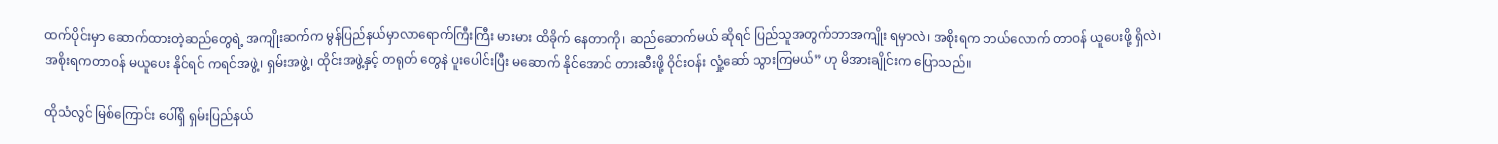ထက်ပိုင်းမှာ ဆောက်ထားတဲ့ဆည်တွေရဲ့ အကျိုးဆက်က မွန်ပြည်နယ်မှာလာရောက်ကြီးကြီး မားမား ထိခိုက် နေတာကို၊ ဆည်ဆောက်မယ် ဆိုရင် ပြည်သူအတွက်ဘာအကျိုး ရမှာလဲ၊ အစိုးရက ဘယ်လောက် တာဝန် ယူပေးဖို့ ရှိလဲ၊အစိုးရကတာဝန် မယူပေး နိုင်ရင် ကရင်အဖွဲ့၊ ရှမ်းအဖွဲ့၊ ထိုင်းအဖွဲ့နှင့် တရုတ် တွေနဲ ပူးပေါင်းပြီး မဆောက် နိုင်အောင် တားဆီးဖို့ ဝိုင်းဝန်း လှုံ့ဆော် သွားကြမယ်” ဟု မိအားချိုင်းက ပြောသည်။

ထိုသံလွင် မြစ်ကြောင်း ပေါ်ရှိ ရှမ်းပြည်နယ်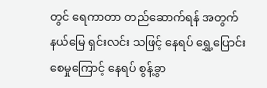တွင် ရေကာတာ တည်ဆောက်ရန် အတွက် နယ်မြေ ရှင်းလင်း သဖြင့် နေရပ် ရွှေ့ပြောင်း စေမှုကြောင့် နေရပ် စွန့်ခွာ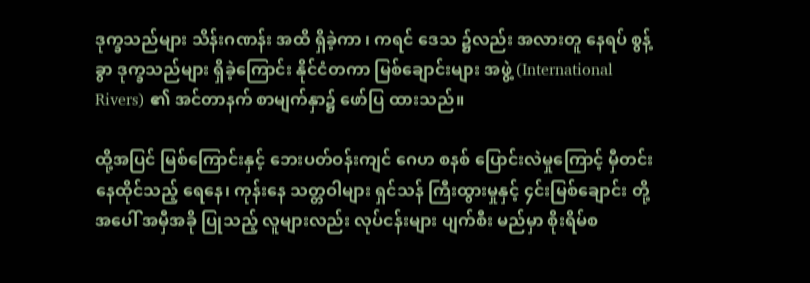ဒုက္ခသည်များ သိန်းဂဏန်း အထိ ရှိခဲ့ကာ ၊ ကရင် ဒေသ ၌လည်း အလားတူ နေရပ် စွန့်ခွာ ဒုက္ခသည်များ ရှိခဲ့ကြောင်း နိုင်ငံတကာ မြစ်ချောင်းများ အဖွဲ့ (International Rivers) ၏ အင်တာနက် စာမျက်နှာ၌ ဖော်ပြ ထားသည်။

ထို့အပြင် မြစ်ကြောင်းနှင့် ဘေးပတ်ဝန်းကျင် ဂေဟ စနစ် ပြောင်းလဲမှုကြောင့် မှီတင်းနေထိုင်သည့် ရေနေ၊ ကုန်းနေ သတ္တဝါများ ရှင်သန် ကြီးထွားမှုနှင့် ၄င်းမြစ်ချောင်း တို့အပေါ် အမှီအခို ပြုသည့် လူများလည်း လုပ်ငန်းများ ပျက်စီး မည်မှာ စိုးရိမ်စ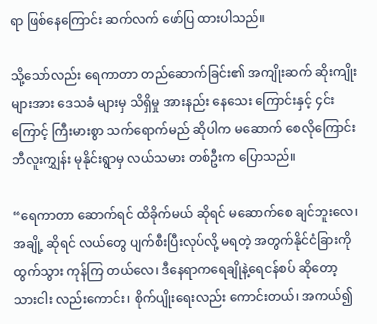ရာ ဖြစ်နေကြောင်း ဆက်လက် ဖော်ပြ ထားပါသည်။

သို့သော်လည်း ရေကာတာ တည်ဆောက်ခြင်း၏ အကျိုးဆက် ဆိုးကျိုး များအား ဒေသခံ များမှ သိရှိမှု အားနည်း နေသေး ကြောင်းနှင့် ၄င်းကြောင့် ကြီးမားစွာ သက်ရောက်မည် ဆိုပါက မဆောက် စေလိုကြောင်း ဘီလူးကျွှန်း မုနိုင်းရွာမှ လယ်သမား တစ်ဦးက ပြောသည်။

“ရေကာတာ ဆောက်ရင် ထိခိုက်မယ် ဆိုရင် မဆောက်စေ ချင်ဘူးလေ၊ အချို့ ဆိုရင် လယ်တွေ ပျက်စီးပြီးလုပ်လို့ မရတဲ့ အတွက်နိုင်ငံခြားကို ထွက်သွား ကုန်ကြ တယ်လေ၊ ဒီနေရာကရေချိုနဲ့ရေငန်စပ် ဆိုတော့ သားငါး လည်းကောင်း၊ စိုက်ပျိုးရေးလည်း ကောင်းတယ်၊ အကယ်၍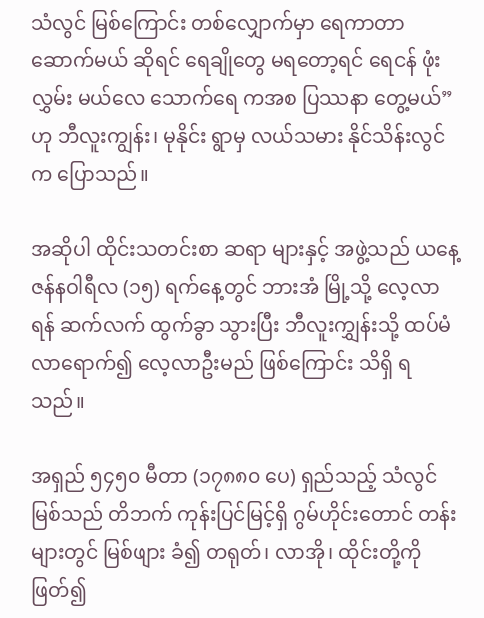သံလွင် မြစ်ကြောင်း တစ်လျှောက်မှာ ရေကာတာ ဆောက်မယ် ဆိုရင် ရေချိုတွေ မရတော့ရင် ရေငန် ဖုံးလွှမ်း မယ်လေ သောက်ရေ ကအစ ပြဿနာ တွေ့မယ်” ဟု ဘီလူးကျွန်း၊ မုနိုင်း ရွာမှ လယ်သမား နိုင်သိန်းလွင်က ပြောသည်။

အဆိုပါ ထိုင်းသတင်းစာ ဆရာ များနှင့် အဖွဲ့သည် ယနေ့ ဇန်နဝါရီလ (၁၅) ရက်နေ့တွင် ဘားအံ မြို့သို့ လေ့လာရန် ဆက်လက် ထွက်ခွာ သွားပြီး ဘီလူးကျွှန်းသို့ ထပ်မံ လာရောက်၍ လေ့လာဦးမည် ဖြစ်ကြောင်း သိရှိ ရသည်။

အရှည် ၅၄၅၀ မီတာ (၁၇၈၈၀ ပေ) ရှည်သည့် သံလွင် မြစ်သည် တိဘက် ကုန်းပြင်မြင့်ရှိ ဂွမ်ဟိုင်းတောင် တန်း များတွင် မြစ်ဖျား ခံ၍ တရုတ်၊ လာအို၊ ထိုင်းတို့ကို ဖြတ်၍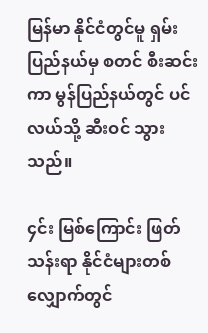မြန်မာ နိုင်ငံတွင်မူ ရှမ်းပြည်နယ်မှ စတင် စီးဆင်းကာ မွန်ပြည်နယ်တွင် ပင်လယ်သို့ ဆီးဝင် သွားသည်။

၄င်း မြစ်ကြောင်း ဖြတ်သန်းရာ နိုင်ငံများတစ်လျှောက်တွင်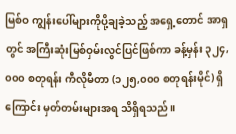မြစ်ဝ ကျွန်းပေါ်များကိုပို့ချခဲ့သည့် အရှေ့တောင် အာရှတွင် အကြီးဆုံးမြစ်ဝှမ်းလွင်ပြင်ဖြစ်ကာ ခန့်မှန်း ၃၂၄,၀၀၀ စတုရန်း ကီလိုမီတာ (၁၂၅,၀၀၀ စတုရန်းမိုင်) ရှိကြောင်း မှတ်တမ်းများအရ သိရှိရသည်။